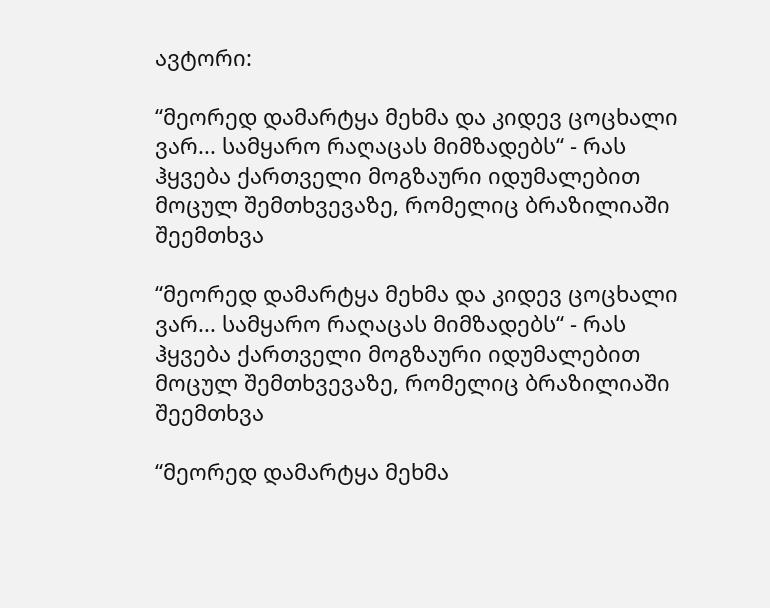ავტორი:

“მეორედ დამარტყა მეხმა და კიდევ ცოცხალი ვარ... სამყარო რაღაცას მიმზადებს“ - რას ჰყვება ქართველი მოგზაური იდუმალებით მოცულ შემთხვევაზე, რომელიც ბრაზილიაში შეემთხვა

“მეორედ დამარტყა მეხმა და კიდევ ცოცხალი ვარ... სამყარო რაღაცას მიმზადებს“ - რას ჰყვება ქართველი მოგზაური იდუმალებით მოცულ შემთხვევაზე, რომელიც ბრაზილიაში შეემთხვა

“მეორედ დამარტყა მეხმა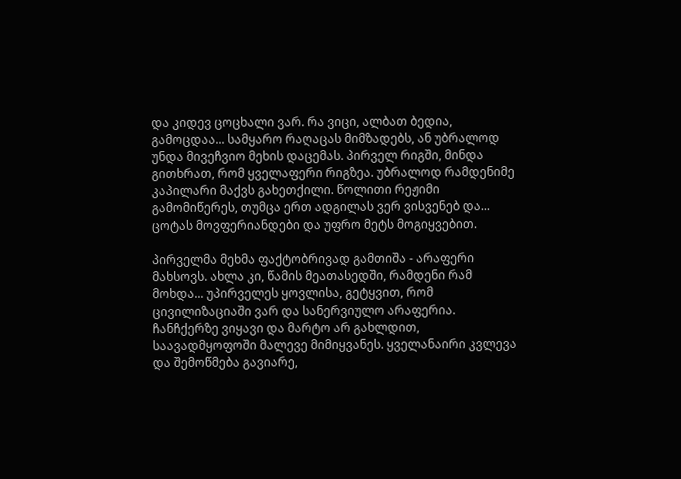და კიდევ ცოცხალი ვარ. რა ვიცი, ალბათ ბედია, გამოცდაა... სამყარო რაღაცას მიმზადებს, ან უბრალოდ უნდა მივეჩვიო მეხის დაცემას. პირველ რიგში, მინდა გითხრათ, რომ ყველაფერი რიგზეა. უბრალოდ რამდენიმე კაპილარი მაქვს გახეთქილი. წოლითი რეჟიმი გამომიწერეს, თუმცა ერთ ადგილას ვერ ვისვენებ და... ცოტას მოვფერიანდები და უფრო მეტს მოგიყვებით.

პირველმა მეხმა ფაქტობრივად გამთიშა - არაფერი მახსოვს. ახლა კი, წამის მეათასედში, რამდენი რამ მოხდა... უპირველეს ყოვლისა, გეტყვით, რომ ცივილიზაციაში ვარ და სანერვიულო არაფერია. ჩანჩქერზე ვიყავი და მარტო არ გახლდით, საავადმყოფოში მალევე მიმიყვანეს. ყველანაირი კვლევა და შემოწმება გავიარე,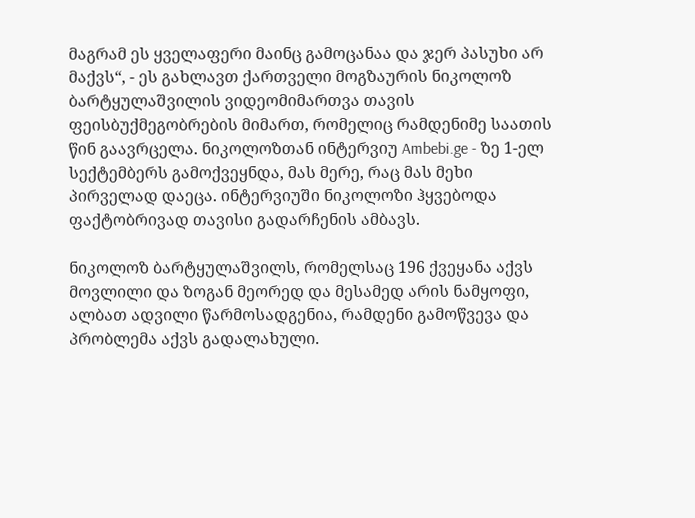მაგრამ ეს ყველაფერი მაინც გამოცანაა და ჯერ პასუხი არ მაქვს“, - ეს გახლავთ ქართველი მოგზაურის ნიკოლოზ ბარტყულაშვილის ვიდეომიმართვა თავის ფეისბუქმეგობრების მიმართ, რომელიც რამდენიმე საათის წინ გაავრცელა. ნიკოლოზთან ინტერვიუ Ambebi.ge - ზე 1-ელ სექტემბერს გამოქვეყნდა, მას მერე, რაც მას მეხი პირველად დაეცა. ინტერვიუში ნიკოლოზი ჰყვებოდა ფაქტობრივად თავისი გადარჩენის ამბავს.

ნიკოლოზ ბარტყულაშვილს, რომელსაც 196 ქვეყანა აქვს მოვლილი და ზოგან მეორედ და მესამედ არის ნამყოფი, ალბათ ადვილი წარმოსადგენია, რამდენი გამოწვევა და პრობლემა აქვს გადალახული.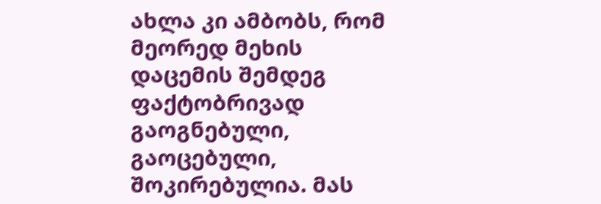ახლა კი ამბობს, რომ მეორედ მეხის დაცემის შემდეგ ფაქტობრივად გაოგნებული, გაოცებული, შოკირებულია. მას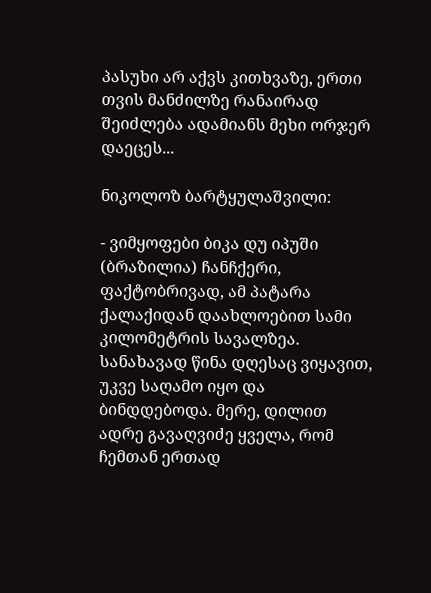პასუხი არ აქვს კითხვაზე, ერთი თვის მანძილზე რანაირად შეიძლება ადამიანს მეხი ორჯერ დაეცეს...

ნიკოლოზ ბარტყულაშვილი:

- ვიმყოფები ბიკა დუ იპუში (ბრაზილია) ჩანჩქერი, ფაქტობრივად, ამ პატარა ქალაქიდან დაახლოებით სამი კილომეტრის სავალზეა. სანახავად წინა დღესაც ვიყავით, უკვე საღამო იყო და ბინდდებოდა. მერე, დილით ადრე გავაღვიძე ყველა, რომ ჩემთან ერთად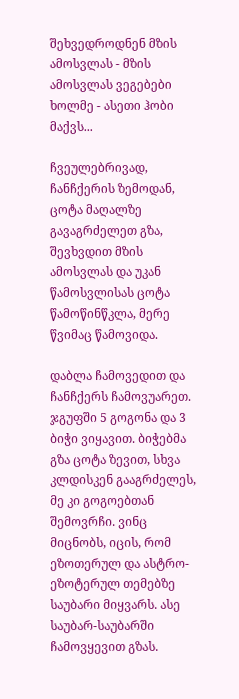შეხვედროდნენ მზის ამოსვლას - მზის ამოსვლას ვეგებები ხოლმე - ასეთი ჰობი მაქვს...

ჩვეულებრივად, ჩანჩქერის ზემოდან, ცოტა მაღალზე გავაგრძელეთ გზა, შევხვდით მზის ამოსვლას და უკან წამოსვლისას ცოტა წამოწინწკლა, მერე წვიმაც წამოვიდა.

დაბლა ჩამოვედით და ჩანჩქერს ჩამოვუარეთ. ჯგუფში 5 გოგონა და 3 ბიჭი ვიყავით. ბიჭებმა გზა ცოტა ზევით, სხვა კლდისკენ გააგრძელეს, მე კი გოგოებთან შემოვრჩი. ვინც მიცნობს, იცის, რომ ეზოთერულ და ასტრო-ეზოტერულ თემებზე საუბარი მიყვარს. ასე საუბარ-საუბარში ჩამოვყევით გზას.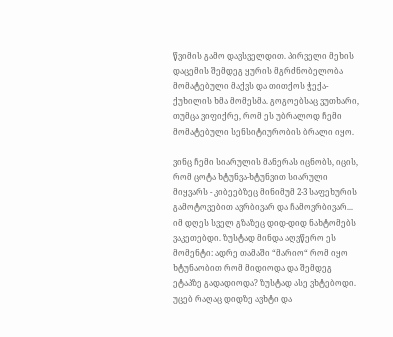წვიმის გამო დავსველდით. პირველი მეხის დაცემის შემდეგ ყურის მგრძნობელობა მომატებული მაქვს და თითქოს ჭექა-ქუხილის ხმა მომესმა. გოგოებსაც ვუთხარი, თუმცა ვიფიქრე, რომ ეს უბრალოდ ჩემი მომატებული სენსიტიურობის ბრალი იყო.

ვინც ჩემი სიარულის მანერას იცნობს, იცის, რომ ცოტა ხტუნვა-ხტუნვით სიარული მიყვარს - კიბეებზეც მინიმუმ 2-3 საფეხურის გამოტოვებით ავრბივარ და ჩამოვრბივარ... იმ დღეს სველ გზაზეც დიდ-დიდ ნახტომებს ვაკეთებდი. ზუსტად მინდა აღვწერო ეს მომენტი: ადრე თამაში “მარიო“ რომ იყო ხტუნაობით რომ მიდიოდა და შემდეგ ეტაპზე გადადიოდა? ზუსტად ასე ვხტებოდი. უცებ რაღაც დიდზე ავხტი და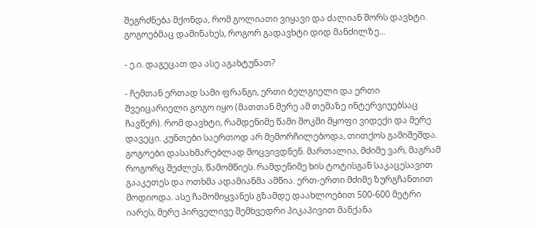შეგრძნება მქონდა, რომ გოლიათი ვიყავი და ძალიან შორს დავხტი. გოგოებმაც დამინახეს, როგორ გადავხტი დიდ მანძილზე...

- ე.ი. დაგეცათ და ასე აგახტუნათ?

- ჩემთან ერთად სამი ფრანგი, ერთი ბელგიელი და ერთი შვეიცარიელი გოგო იყო (მათთან მერე ამ თემაზე ინტერვიუებსაც ჩავწერ). რომ დავხტი, რამდენიმე წამი შოკში მყოფი ვიდექი და მერე დავეცი. კუნთები საერთოდ არ მემორჩილებოდა, თითქოს გამიშეშდა. გოგოები დასახმარებლად მოცვივდნენ. მართალია, მძიმე ვარ, მაგრამ როგორც შეძლეს, წამომწიეს. რამდენიმე ხის ტოტისგან საკაცესავით გააკეთეს და ოთხმა ადამიანმა ამწია. ერთ-ერთი მძიმე ზურგჩანთით მოდიოდა. ასე ჩამომიყვანეს გზამდე დაახლოებით 500-600 მეტრი იარეს, მერე პირველივე შემხვედრი პიკაპივით მანქანა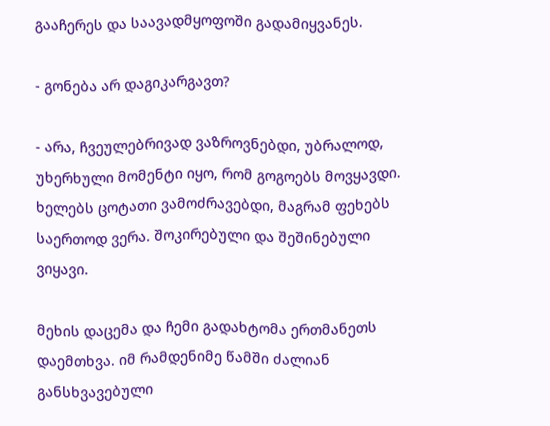გააჩერეს და საავადმყოფოში გადამიყვანეს.

- გონება არ დაგიკარგავთ?

- არა, ჩვეულებრივად ვაზროვნებდი, უბრალოდ, უხერხული მომენტი იყო, რომ გოგოებს მოვყავდი. ხელებს ცოტათი ვამოძრავებდი, მაგრამ ფეხებს საერთოდ ვერა. შოკირებული და შეშინებული ვიყავი.

მეხის დაცემა და ჩემი გადახტომა ერთმანეთს დაემთხვა. იმ რამდენიმე წამში ძალიან განსხვავებული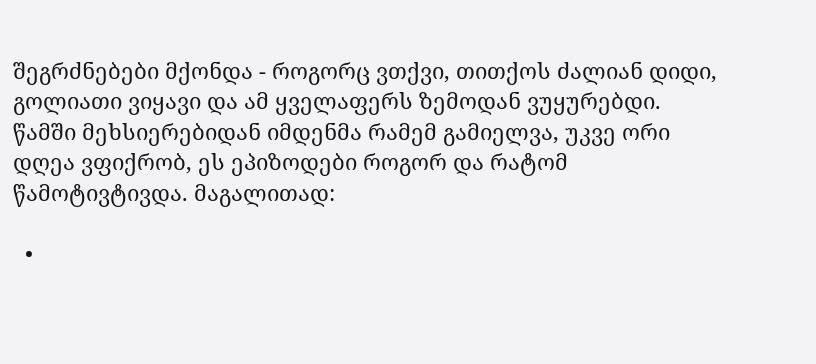შეგრძნებები მქონდა - როგორც ვთქვი, თითქოს ძალიან დიდი, გოლიათი ვიყავი და ამ ყველაფერს ზემოდან ვუყურებდი. წამში მეხსიერებიდან იმდენმა რამემ გამიელვა, უკვე ორი დღეა ვფიქრობ, ეს ეპიზოდები როგორ და რატომ წამოტივტივდა. მაგალითად:

  •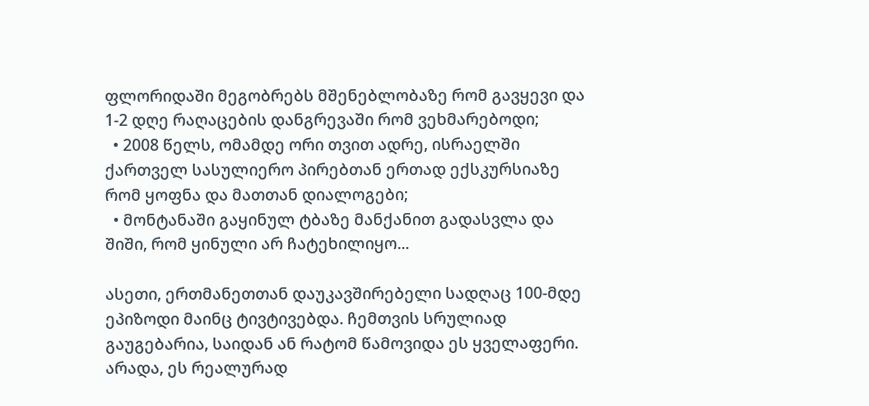ფლორიდაში მეგობრებს მშენებლობაზე რომ გავყევი და 1-2 დღე რაღაცების დანგრევაში რომ ვეხმარებოდი;
  • 2008 წელს, ომამდე ორი თვით ადრე, ისრაელში ქართველ სასულიერო პირებთან ერთად ექსკურსიაზე რომ ყოფნა და მათთან დიალოგები;
  • მონტანაში გაყინულ ტბაზე მანქანით გადასვლა და შიში, რომ ყინული არ ჩატეხილიყო...

ასეთი, ერთმანეთთან დაუკავშირებელი სადღაც 100-მდე ეპიზოდი მაინც ტივტივებდა. ჩემთვის სრულიად გაუგებარია, საიდან ან რატომ წამოვიდა ეს ყველაფერი. არადა, ეს რეალურად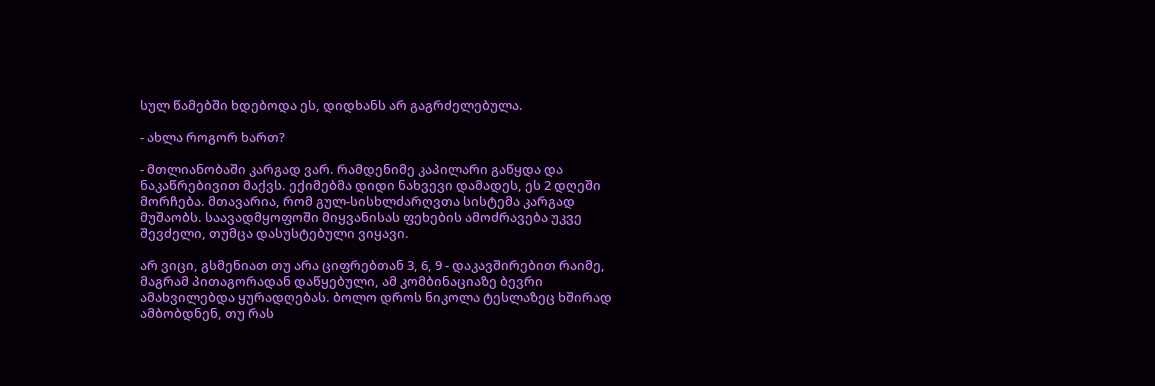სულ წამებში ხდებოდა ეს, დიდხანს არ გაგრძელებულა.

- ახლა როგორ ხართ?

- მთლიანობაში კარგად ვარ. რამდენიმე კაპილარი გაწყდა და ნაკაწრებივით მაქვს. ექიმებმა დიდი ნახვევი დამადეს, ეს 2 დღეში მორჩება. მთავარია, რომ გულ-სისხლძარღვთა სისტემა კარგად მუშაობს. საავადმყოფოში მიყვანისას ფეხების ამოძრავება უკვე შევძელი, თუმცა დასუსტებული ვიყავი.

არ ვიცი, გსმენიათ თუ არა ციფრებთან 3, 6, 9 - დაკავშირებით რაიმე, მაგრამ პითაგორადან დაწყებული, ამ კომბინაციაზე ბევრი ამახვილებდა ყურადღებას. ბოლო დროს ნიკოლა ტესლაზეც ხშირად ამბობდნენ, თუ რას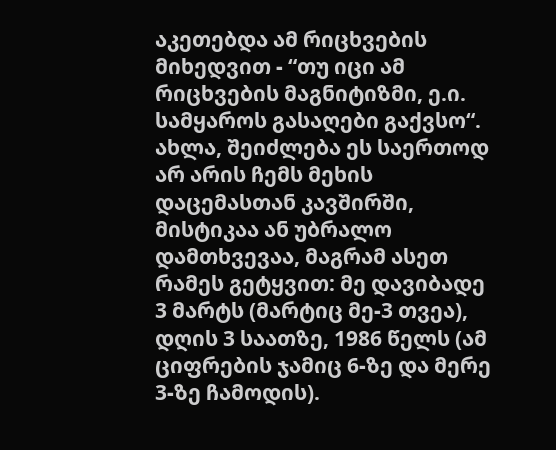აკეთებდა ამ რიცხვების მიხედვით - “თუ იცი ამ რიცხვების მაგნიტიზმი, ე.ი. სამყაროს გასაღები გაქვსო“. ახლა, შეიძლება ეს საერთოდ არ არის ჩემს მეხის დაცემასთან კავშირში, მისტიკაა ან უბრალო დამთხვევაა, მაგრამ ასეთ რამეს გეტყვით: მე დავიბადე 3 მარტს (მარტიც მე-3 თვეა), დღის 3 საათზე, 1986 წელს (ამ ციფრების ჯამიც 6-ზე და მერე 3-ზე ჩამოდის).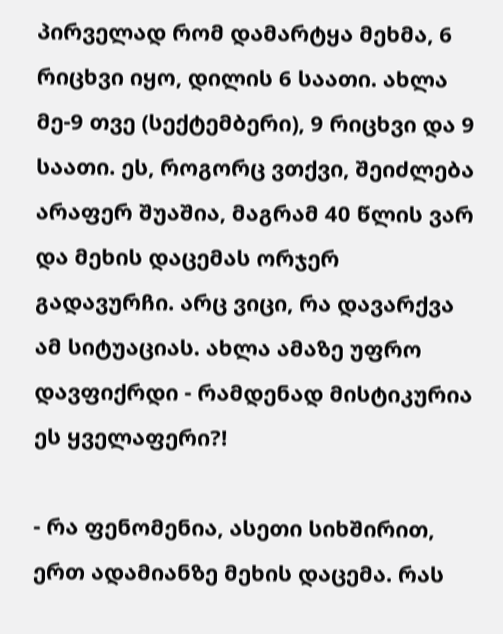პირველად რომ დამარტყა მეხმა, 6 რიცხვი იყო, დილის 6 საათი. ახლა მე-9 თვე (სექტემბერი), 9 რიცხვი და 9 საათი. ეს, როგორც ვთქვი, შეიძლება არაფერ შუაშია, მაგრამ 40 წლის ვარ და მეხის დაცემას ორჯერ გადავურჩი. არც ვიცი, რა დავარქვა ამ სიტუაციას. ახლა ამაზე უფრო დავფიქრდი - რამდენად მისტიკურია ეს ყველაფერი?!

- რა ფენომენია, ასეთი სიხშირით, ერთ ადამიანზე მეხის დაცემა. რას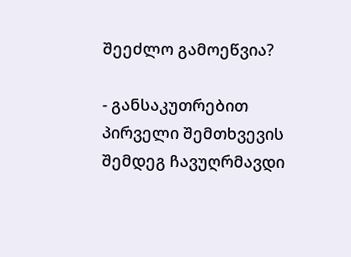შეეძლო გამოეწვია?

- განსაკუთრებით პირველი შემთხვევის შემდეგ ჩავუღრმავდი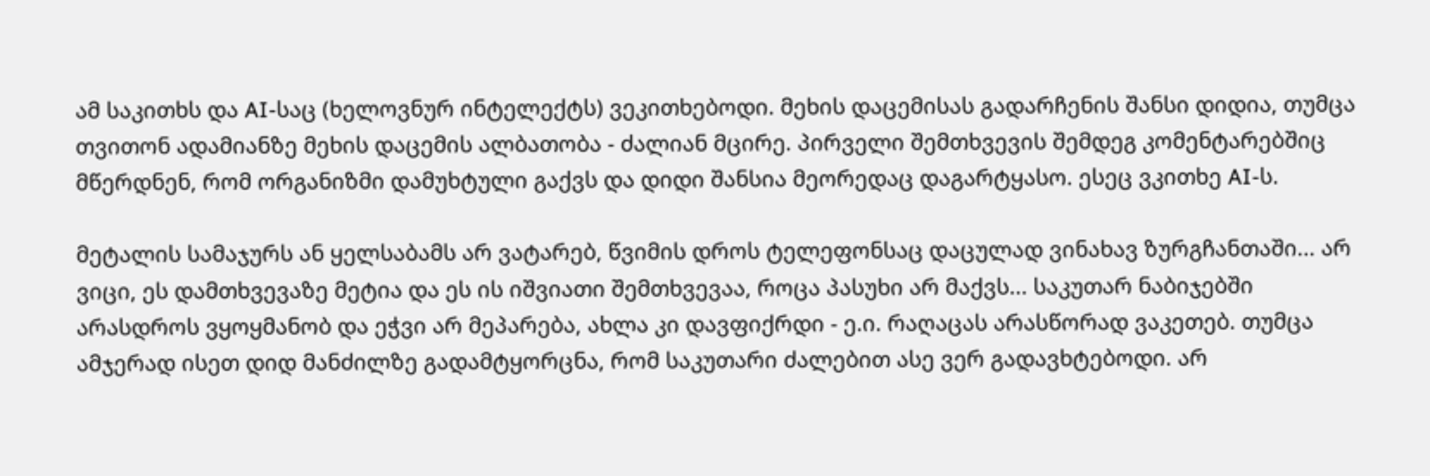ამ საკითხს და AI-საც (ხელოვნურ ინტელექტს) ვეკითხებოდი. მეხის დაცემისას გადარჩენის შანსი დიდია, თუმცა თვითონ ადამიანზე მეხის დაცემის ალბათობა - ძალიან მცირე. პირველი შემთხვევის შემდეგ კომენტარებშიც მწერდნენ, რომ ორგანიზმი დამუხტული გაქვს და დიდი შანსია მეორედაც დაგარტყასო. ესეც ვკითხე AI-ს.

მეტალის სამაჯურს ან ყელსაბამს არ ვატარებ, წვიმის დროს ტელეფონსაც დაცულად ვინახავ ზურგჩანთაში... არ ვიცი, ეს დამთხვევაზე მეტია და ეს ის იშვიათი შემთხვევაა, როცა პასუხი არ მაქვს... საკუთარ ნაბიჯებში არასდროს ვყოყმანობ და ეჭვი არ მეპარება, ახლა კი დავფიქრდი - ე.ი. რაღაცას არასწორად ვაკეთებ. თუმცა ამჯერად ისეთ დიდ მანძილზე გადამტყორცნა, რომ საკუთარი ძალებით ასე ვერ გადავხტებოდი. არ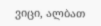ვიცი, ალბათ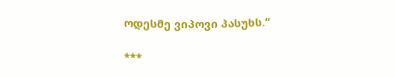ოდესმე ვიპოვი პასუხს.“

***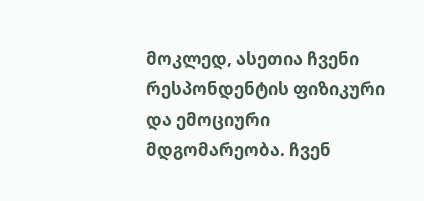მოკლედ, ასეთია ჩვენი რესპონდენტის ფიზიკური და ემოციური მდგომარეობა. ჩვენ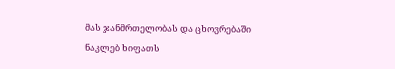მას ჯანმრთელობას და ცხოვრებაში ნაკლებ ხიფათს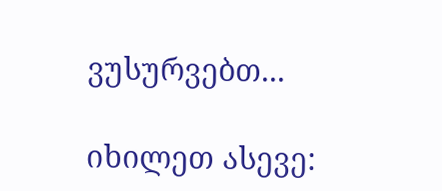ვუსურვებთ...

იხილეთ ასევე: